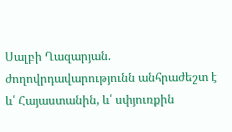Սալբի Ղազարյան. ժողովրդավարությունն անհրաժեշտ է և՛ Հայաստանին, և՛ սփյուռքին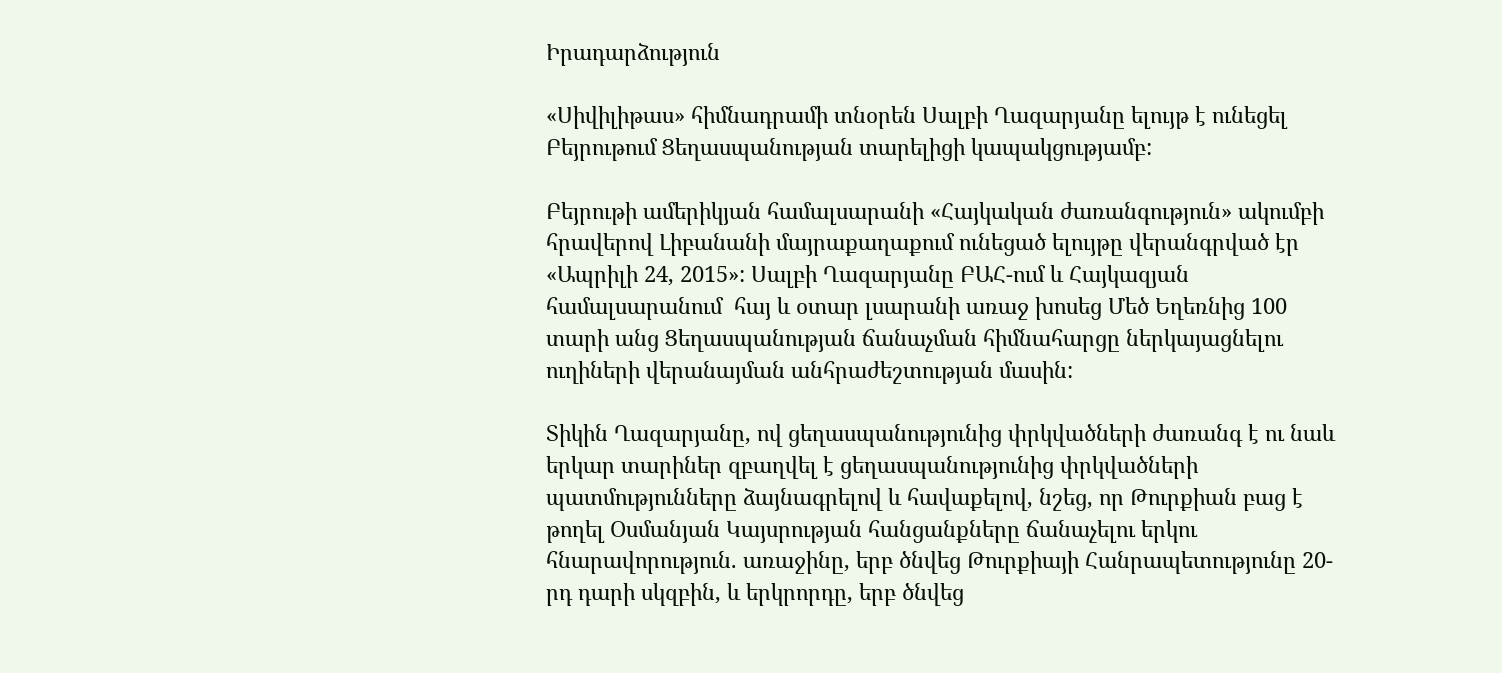Իրադարձություն

«Սիվիլիթաս» հիմնադրամի տնօրեն Սալբի Ղազարյանը ելույթ է ունեցել Բեյրութում Ցեղասպանության տարելիցի կապակցությամբ:

Բեյրութի ամերիկյան համալսարանի «Հայկական ժառանգություն» ակումբի հրավերով Լիբանանի մայրաքաղաքում ունեցած ելույթը վերանգրված էր «Ապրիլի 24, 2015»: Սալբի Ղազարյանը ԲԱՀ-ում և Հայկազյան համալսարանում  հայ և օտար լսարանի առաջ խոսեց Մեծ Եղեռնից 100 տարի անց Ցեղասպանության ճանաչման հիմնահարցը ներկայացնելու ուղիների վերանայման անհրաժեշտության մասին:

Տիկին Ղազարյանը, ով ցեղասպանությունից փրկվածների ժառանգ է ու նաև  երկար տարիներ զբաղվել է ցեղասպանությունից փրկվածների պատմությունները ձայնագրելով և հավաքելով, նշեց, որ Թուրքիան բաց է թողել Օսմանյան Կայսրության հանցանքները ճանաչելու երկու հնարավորություն. առաջինը, երբ ծնվեց Թուրքիայի Հանրապետությունը 20-րդ դարի սկզբին, և երկրորդը, երբ ծնվեց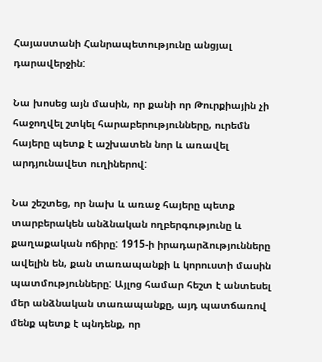Հայաստանի Հանրապետությունը անցյալ  դարավերջին:

Նա խոսեց այն մասին, որ քանի որ Թուրքիային չի հաջողվել շտկել հարաբերությունները, ուրեմն հայերը պետք է աշխատեն նոր և առավել արդյունավետ ուղիներով:

Նա շեշտեց, որ նախ և առաջ հայերը պետք տարբերակեն անձնական ողբերգությունը և քաղաքական ոճիրը: 1915-ի իրադարձությունները ավելին են, քան տառապանքի և կորուստի մասին պատմությունները: Այլոց համար հեշտ է անտեսել մեր անձնական տառապանքը, այդ պատճառով մենք պետք է պնդենք, որ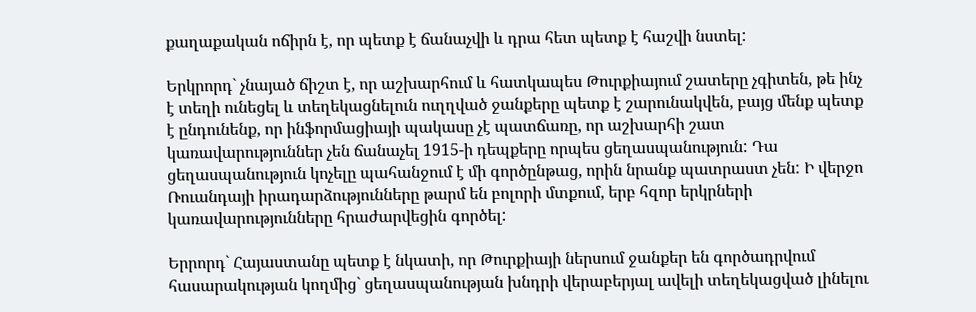քաղաքական ոճիրն է, որ պետք է ճանաչվի և դրա հետ պետք է հաշվի նստել:

Երկրորդ` չնայած ճիշտ է, որ աշխարհում և հատկապես Թուրքիայում շատերը չգիտեն, թե ինչ է տեղի ունեցել և տեղեկացնելուն ուղղված ջանքերը պետք է շարունակվեն, բայց մենք պետք է ընդունենք, որ ինֆորմացիայի պակասը չէ պատճառը, որ աշխարհի շատ կառավարություններ չեն ճանաչել 1915-ի դեպքերը որպես ցեղասպանություն: Դա ցեղասպանություն կոչելը պահանջում է մի գործընթաց, որին նրանք պատրաստ չեն: Ի վերջո Ռուանդայի իրադարձությունները թարմ են բոլորի մտքում, երբ հզոր երկրների կառավարությունները հրաժարվեցին գործել:

Երրորդ` Հայաստանը պետք է նկատի, որ Թուրքիայի ներսում ջանքեր են գործադրվում հասարակության կողմից` ցեղասպանության խնդրի վերաբերյալ ավելի տեղեկացված լինելու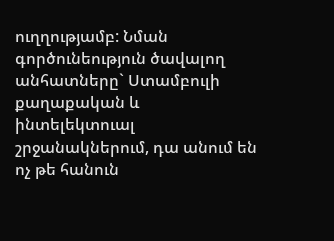ուղղությամբ: Նման գործունեություն ծավալող անհատները` Ստամբուլի քաղաքական և ինտելեկտուալ շրջանակներում, դա անում են ոչ թե հանուն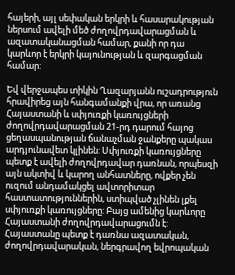հայերի, այլ սեփական երկրի և հասարակության ներսում ավելի մեծ ժողովրդավարացման և ազատականացման համար, քանի որ դա կարևոր է երկրի կայունության և զարգացման համար:

Եվ վերջապես տիկին Ղազարյանն ուշադրություն հրավիրեց այն հանգամանքի վրա, որ առանց Հայաստանի և սփյուռքի կառույցների ժողովրդավարացման 21-րդ դարում հայոց ցեղասպանության ճանաչման ջանքերը պակաս արդյունավետ կլինեն: Սփյուռքի կառույցները պետք է ավելի ժողովրդավար դառնան, որպեսզի այն ակտիվ և կարող անհատները, ովքեր չեն ուզում անդամակցել ավտորիտար հաստատություններին, ստիպված չլինեն լքել սփյուռքի կառույցները: Բայց ամենից կարևորը Հայաստանի ժողովրդավարացումն է: Հայաստանը պետք է դառնա ազատական, ժողովրդավարական, ներգրավող եվրոպական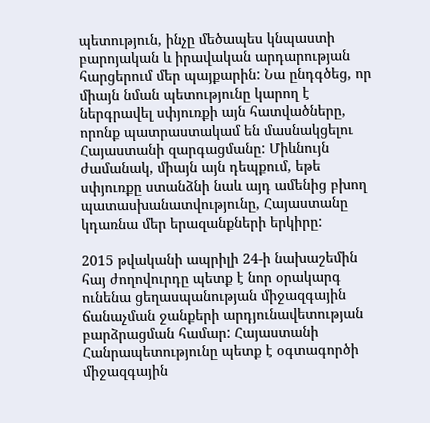պետություն, ինչը մեծապես կնպաստի բարոյական և իրավական արդարության հարցերում մեր պայքարին: Նա ընդգծեց, որ միայն նման պետությունը կարող է ներգրավել սփյուռքի այն հատվածները, որոնք պատրաստակամ են մասնակցելու Հայաստանի զարգացմանը: Միևնույն ժամանակ, միայն այն դեպքում, եթե սփյուռքը ստանձնի նաև այդ ամենից բխող պատասխանատվությունը, Հայաստանը կդառնա մեր երազանքների երկիրը:

2015 թվականի ապրիլի 24-ի նախաշեմին հայ ժողովուրդը պետք է նոր օրակարգ ունենա ցեղասպանության միջազգային ճանաչման ջանքերի արդյունավետության բարձրացման համար: Հայաստանի Հանրապետությունը պետք է օգտագործի միջազգային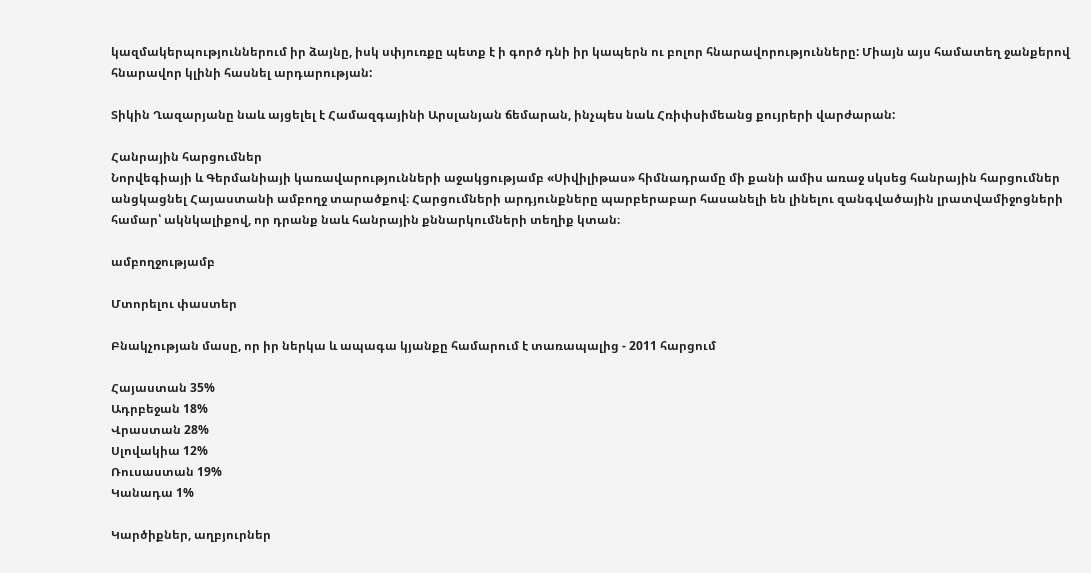կազմակերպություններում իր ձայնը, իսկ սփյուռքը պետք է ի գործ դնի իր կապերն ու բոլոր հնարավորությունները: Միայն այս համատեղ ջանքերով հնարավոր կլինի հասնել արդարության:

Տիկին Ղազարյանը նաև այցելել է Համազգայինի Արսլանյան ճեմարան, ինչպես նաև Հռիփսիմեանց քույրերի վարժարան:

Հանրային հարցումներ
Նորվեգիայի և Գերմանիայի կառավարությունների աջակցությամբ «Սիվիլիթաս» հիմնադրամը մի քանի ամիս առաջ սկսեց հանրային հարցումներ անցկացնել Հայաստանի ամբողջ տարածքով։ Հարցումների արդյունքները պարբերաբար հասանելի են լինելու զանգվածային լրատվամիջոցների համար՝ ակնկալիքով, որ դրանք նաև հանրային քննարկումների տեղիք կտան։

ամբողջությամբ

Մտորելու փաստեր

Բնակչության մասը, որ իր ներկա և ապագա կյանքը համարում է տառապալից - 2011 հարցում

Հայաստան 35%
Ադրբեջան 18%
Վրաստան 28%
Սլովակիա 12%
Ռուսաստան 19%
Կանադա 1%

Կարծիքներ, աղբյուրներ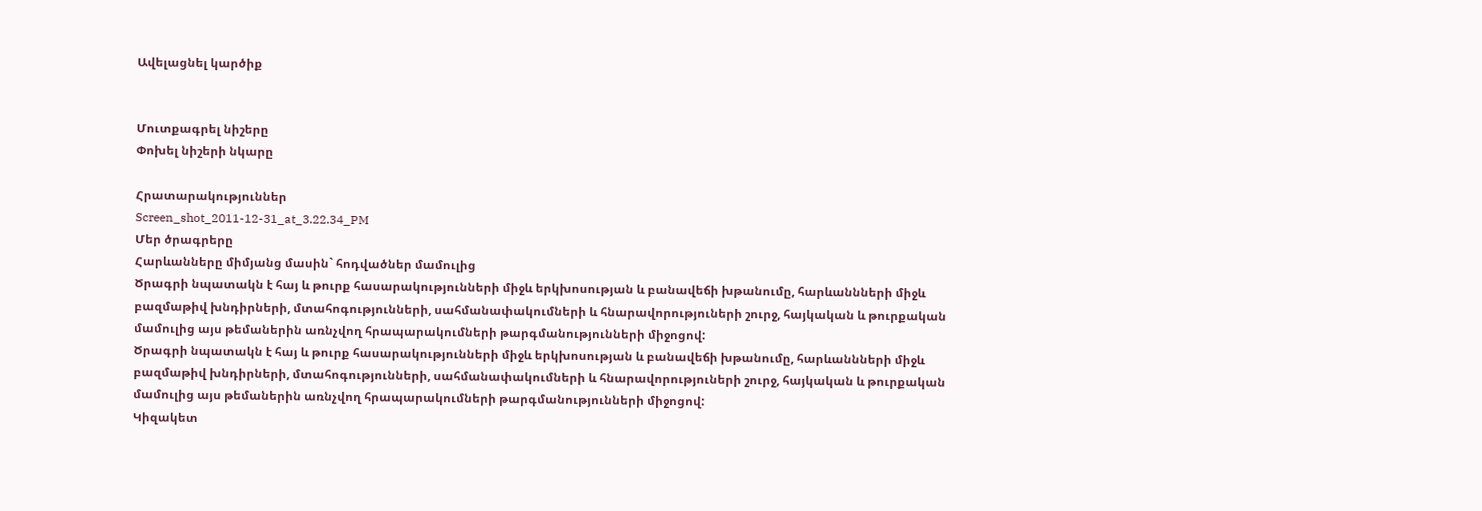Ավելացնել կարծիք


Մուտքագրել նիշերը
Փոխել նիշերի նկարը

Հրատարակություններ
Screen_shot_2011-12-31_at_3.22.34_PM
Մեր ծրագրերը
Հարևանները միմյանց մասին` հոդվածներ մամուլից
Ծրագրի նպատակն է հայ և թուրք հասարակությունների միջև երկխոսության և բանավեճի խթանումը, հարևաննների միջև բազմաթիվ խնդիրների, մտահոգությունների, սահմանափակումների և հնարավորություների շուրջ, հայկական և թուրքական մամուլից այս թեմաներին առնչվող հրապարակումների թարգմանությունների միջոցով:
Ծրագրի նպատակն է հայ և թուրք հասարակությունների միջև երկխոսության և բանավեճի խթանումը, հարևաննների միջև բազմաթիվ խնդիրների, մտահոգությունների, սահմանափակումների և հնարավորություների շուրջ, հայկական և թուրքական մամուլից այս թեմաներին առնչվող հրապարակումների թարգմանությունների միջոցով:
Կիզակետ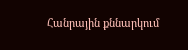Հանրային քննարկում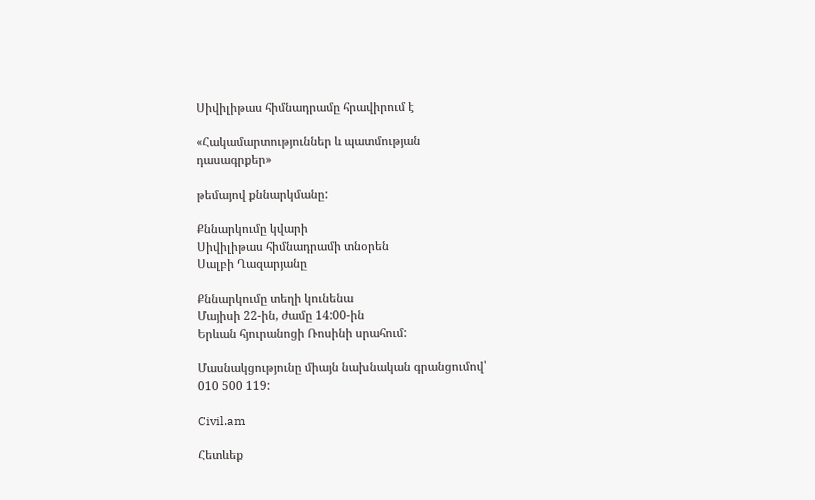Սիվիլիթաս հիմնադրամը հրավիրում է

«Հակամարտություններ և պատմության
դասագրքեր»

թեմայով քննարկմանը:

Քննարկումը կվարի
Սիվիլիթաս հիմնադրամի տնօրեն
Սալբի Ղազարյանը

Քննարկումը տեղի կունենա
Մայիսի 22-ին, ժամը 14:00-ին
Երևան հյուրանոցի Ռոսինի սրահում:

Մասնակցությունը միայն նախնական գրանցումով՝
010 500 119:

Civil.am

Հետևեք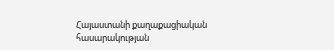Հայաստանի քաղաքացիական հասարակության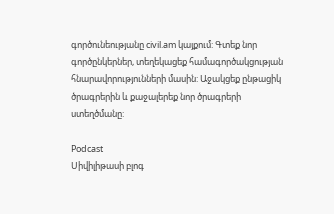գործունեությանը civil.am կայքում: Գտեք նոր գործընկերներ, տեղեկացեք համագործակցության հնարավորությունների մասին: Աջակցեք ընթացիկ ծրագրերին և քաջալերեք նոր ծրագրերի ստեղծմանը:

Podcast
Սիվիլիթասի բլոգ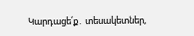Կարդացե՛ք․ տեսակետներ,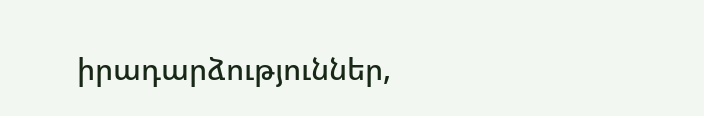իրադարձություններ,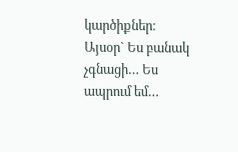կարծիքներ։ Այսօր` Ես բանակ չգնացի… Ես ապրում եմ…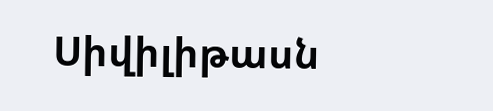Սիվիլիթասն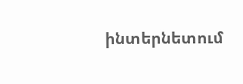ինտերնետում